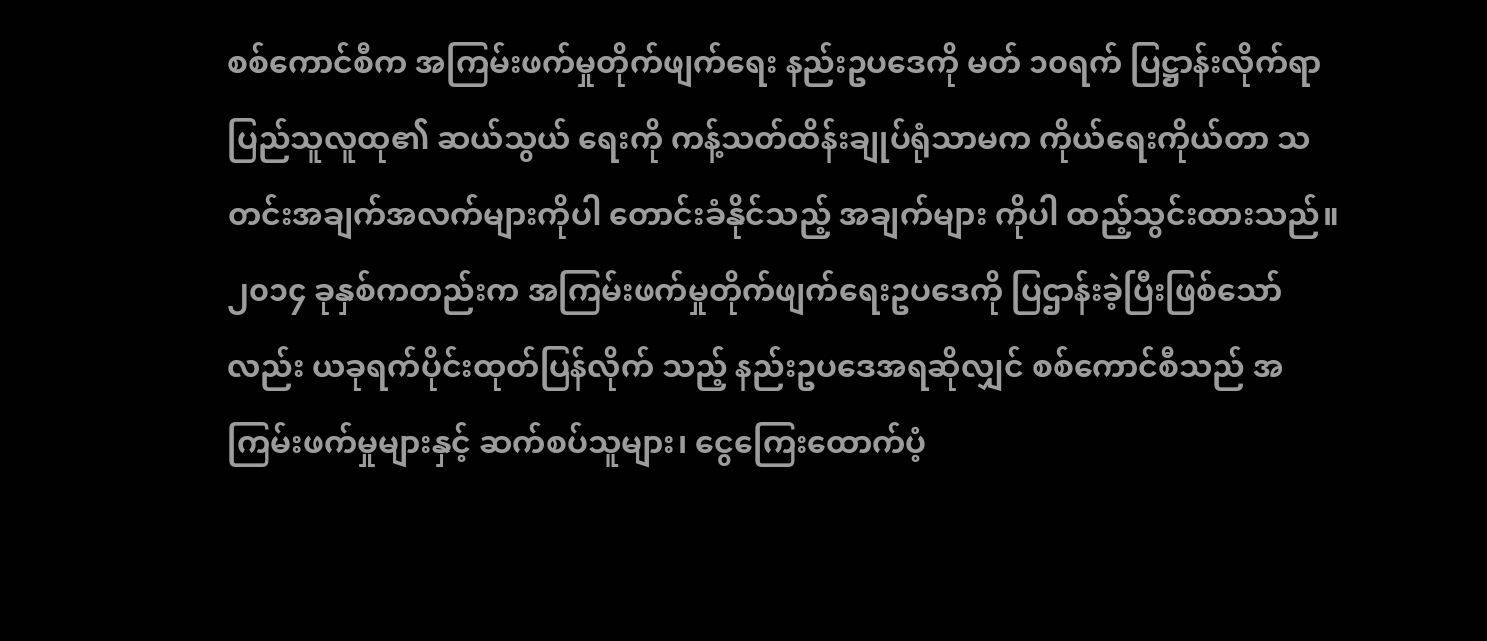စစ်ကောင်စီက အကြမ်းဖက်မှုတိုက်ဖျက်ရေး နည်းဥပဒေကို မတ် ၁၀ရက် ပြဋ္ဌာန်းလိုက်ရာ ပြည်သူလူထု၏ ဆယ်သွယ် ရေးကို ကန့်သတ်ထိန်းချုပ်ရုံသာမက ကိုယ်ရေးကိုယ်တာ သတင်းအချက်အလက်များကိုပါ တောင်းခံနိုင်သည့် အချက်များ ကိုပါ ထည့်သွင်းထားသည်။
၂၀၁၄ ခုနှစ်ကတည်းက အကြမ်းဖက်မှုတိုက်ဖျက်ရေးဥပဒေကို ပြဌာန်းခဲ့ပြီးဖြစ်သော်လည်း ယခုရက်ပိုင်းထုတ်ပြန်လိုက် သည့် နည်းဥပဒေအရဆိုလျှင် စစ်ကောင်စီသည် အကြမ်းဖက်မှုများနှင့် ဆက်စပ်သူများ၊ ငွေကြေးထောက်ပံ့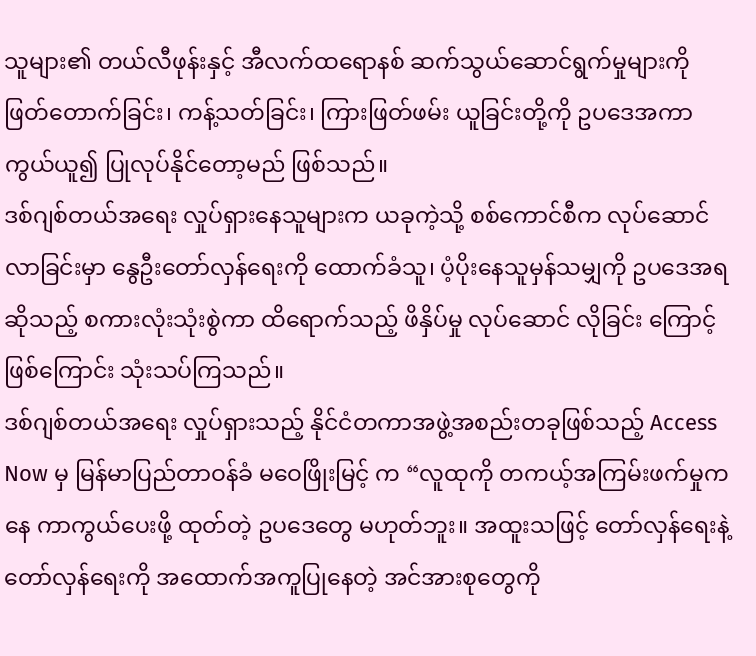သူများ၏ တယ်လီဖုန်းနှင့် အီလက်ထရောနစ် ဆက်သွယ်ဆောင်ရွက်မှုများကို ဖြတ်တောက်ခြင်း၊ ကန့်သတ်ခြင်း၊ ကြားဖြတ်ဖမ်း ယူခြင်းတို့ကို ဥပဒေအကာကွယ်ယူ၍ ပြုလုပ်နိုင်တော့မည် ဖြစ်သည်။
ဒစ်ဂျစ်တယ်အရေး လှုပ်ရှားနေသူများက ယခုကဲ့သို့ စစ်ကောင်စီက လုပ်ဆောင်လာခြင်းမှာ နွေဦးတော်လှန်ရေးကို ထောက်ခံသူ၊ ပံ့ပိုးနေသူမှန်သမျှကို ဥပဒေအရဆိုသည့် စကားလုံးသုံးစွဲကာ ထိရောက်သည့် ဖိနှိပ်မှု လုပ်ဆောင် လိုခြင်း ကြောင့် ဖြစ်ကြောင်း သုံးသပ်ကြသည်။
ဒစ်ဂျစ်တယ်အရေး လှုပ်ရှားသည့် နိုင်ငံတကာအဖွဲ့အစည်းတခုဖြစ်သည့် Access Now မှ မြန်မာပြည်တာဝန်ခံ မဝေဖြိုးမြင့် က “လူထုကို တကယ့်အကြမ်းဖက်မှုကနေ ကာကွယ်ပေးဖို့ ထုတ်တဲ့ ဥပဒေတွေ မဟုတ်ဘူး။ အထူးသဖြင့် တော်လှန်ရေးနဲ့ တော်လှန်ရေးကို အထောက်အကူပြုနေတဲ့ အင်အားစုတွေကို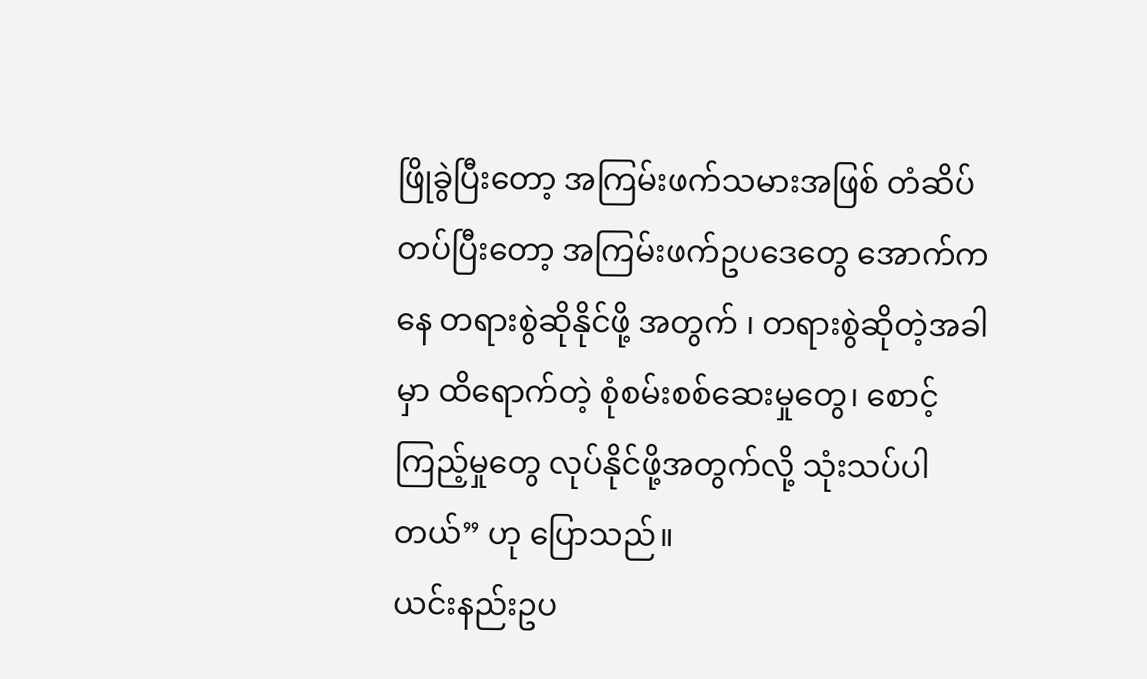ဖြိုခွဲပြီးတော့ အကြမ်းဖက်သမားအဖြစ် တံဆိပ်တပ်ပြီးတော့ အကြမ်းဖက်ဥပဒေတွေ အောက်ကနေ တရားစွဲဆိုနိုင်ဖို့ အတွက် ၊ တရားစွဲဆိုတဲ့အခါမှာ ထိရောက်တဲ့ စုံစမ်းစစ်ဆေးမှုတွေ၊ စောင့်ကြည့်မှုတွေ လုပ်နိုင်ဖို့အတွက်လို့ သုံးသပ်ပါတယ်” ဟု ပြောသည်။
ယင်းနည်းဥပ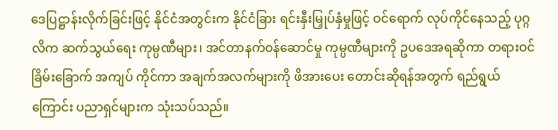ဒေပြဋ္ဌာန်းလိုက်ခြင်းဖြင့် နိုင်ငံအတွင်းက နိုင်ငံခြား ရင်းနှီးမြှုပ်နှံမှုဖြင့် ဝင်ရောက် လုပ်ကိုင်နေသည့် ပုဂ္ဂလိက ဆက်သွယ်ရေး ကုမ္ပဏီများ၊ အင်တာနက်ဝန်ဆောင်မှု ကုမ္ပဏီများကို ဥပဒေအရဆိုကာ တရားဝင် ခြိမ်းခြောက် အကျပ် ကိုင်ကာ အချက်အလက်များကို ဖိအားပေး တောင်းဆိုရန်အတွက် ရည်ရွယ်ကြောင်း ပညာရှင်များက သုံးသပ်သည်။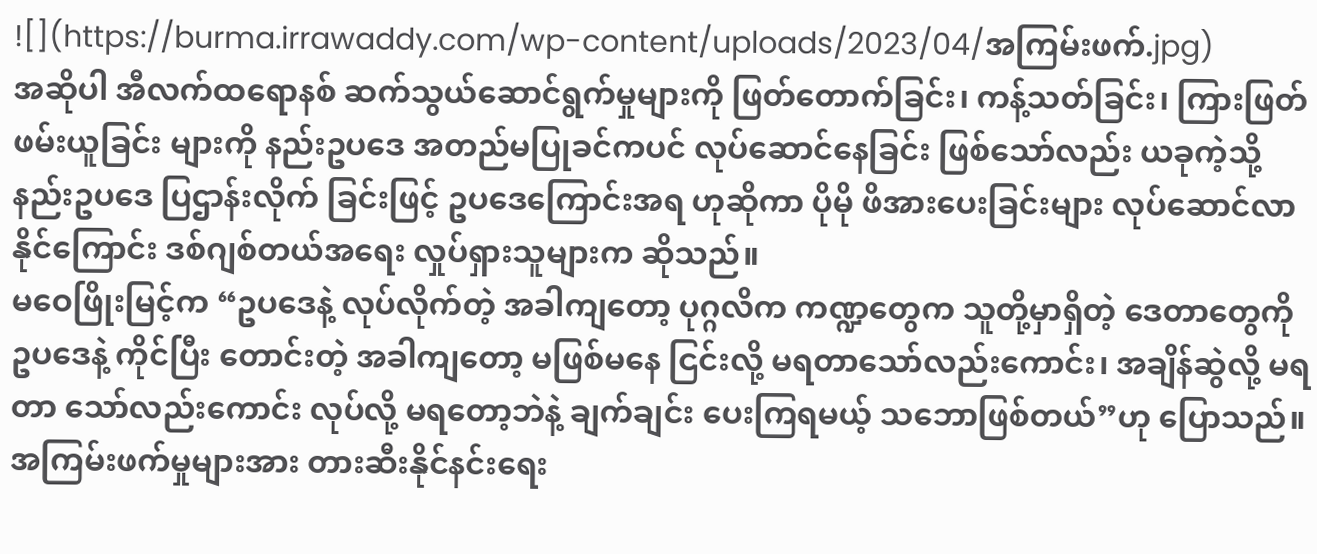![](https://burma.irrawaddy.com/wp-content/uploads/2023/04/အကြမ်းဖက်.jpg)
အဆိုပါ အီလက်ထရောနစ် ဆက်သွယ်ဆောင်ရွက်မှုများကို ဖြတ်တောက်ခြင်း၊ ကန့်သတ်ခြင်း၊ ကြားဖြတ်ဖမ်းယူခြင်း များကို နည်းဥပဒေ အတည်မပြုခင်ကပင် လုပ်ဆောင်နေခြင်း ဖြစ်သော်လည်း ယခုကဲ့သို့ နည်းဥပဒေ ပြဌာန်းလိုက် ခြင်းဖြင့် ဥပဒေကြောင်းအရ ဟုဆိုကာ ပိုမို ဖိအားပေးခြင်းများ လုပ်ဆောင်လာနိုင်ကြောင်း ဒစ်ဂျစ်တယ်အရေး လှုပ်ရှားသူများက ဆိုသည်။
မဝေဖြိုးမြင့်က “ဥပဒေနဲ့ လုပ်လိုက်တဲ့ အခါကျတော့ ပုဂ္ဂလိက ကဏ္ဍတွေက သူတို့မှာရှိတဲ့ ဒေတာတွေကို ဥပဒေနဲ့ ကိုင်ပြီး တောင်းတဲ့ အခါကျတော့ မဖြစ်မနေ ငြင်းလို့ မရတာသော်လည်းကောင်း၊ အချိန်ဆွဲလို့ မရတာ သော်လည်းကောင်း လုပ်လို့ မရတော့ဘဲနဲ့ ချက်ချင်း ပေးကြရမယ့် သဘောဖြစ်တယ်”ဟု ပြောသည်။
အကြမ်းဖက်မှုများအား တားဆီးနိုင်နင်းရေး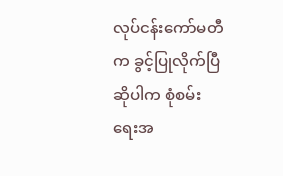လုပ်ငန်းကော်မတီက ခွင့်ပြုလိုက်ပြီဆိုပါက စုံစမ်းရေးအ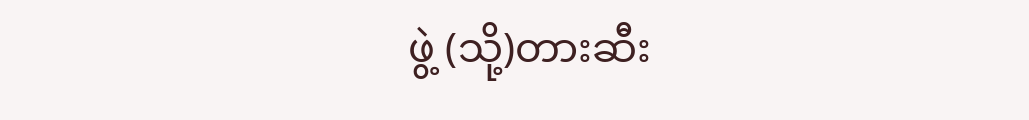ဖွဲ့ (သို့)တားဆီး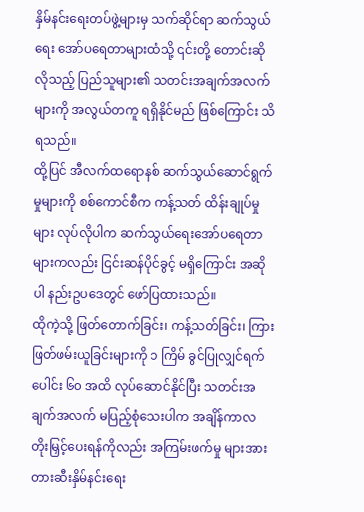နှိမ်နင်းရေးတပ်ဖွဲ့များမှ သက်ဆိုင်ရာ ဆက်သွယ်ရေး အော်ပရေတာများထံသို့ ၎င်းတို့ တောင်းဆိုလိုသည့် ပြည်သူများ၏ သတင်းအချက်အလက်များကို အလွယ်တကူ ရရှိနိုင်မည် ဖြစ်ကြောင်း သိရသည်။
ထို့ပြင် အီလက်ထရောနစ် ဆက်သွယ်ဆောင်ရွက်မှုများကို စစ်ကောင်စီက ကန့်သတ် ထိန်းချုပ်မှုများ လုပ်လိုပါက ဆက်သွယ်ရေးအော်ပရေတာများကလည်း ငြင်းဆန်ပိုင်ခွင့် မရှိကြောင်း အဆိုပါ နည်းဥပဒေတွင် ဖော်ပြထားသည်။
ထိုကဲ့သို့ ဖြတ်တောက်ခြင်း၊ ကန့်သတ်ခြင်း၊ ကြားဖြတ်ဖမ်းယူခြင်းများကို ၁ ကြိမ် ခွင်ပြုလျှင်ရက်ပေါင်း ၆၀ အထိ လုပ်ဆောင်နိုင်ပြီး သတင်းအချက်အလက် မပြည့်စုံသေးပါက အချိန်ကာလ တိုးမြှင့်ပေးရန်ကိုလည်း အကြမ်းဖက်မှု များအား တားဆီးနှိမ်နင်းရေး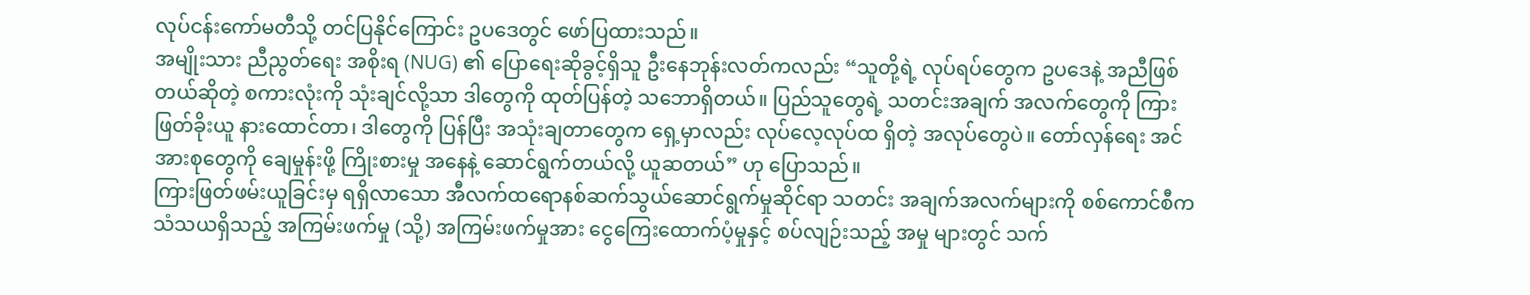လုပ်ငန်းကော်မတီသို့ တင်ပြနိုင်ကြောင်း ဥပဒေတွင် ဖော်ပြထားသည်။
အမျိုးသား ညီညွတ်ရေး အစိုးရ (NUG) ၏ ပြောရေးဆိုခွင့်ရှိသူ ဦးနေဘုန်းလတ်ကလည်း “သူတို့ရဲ့ လုပ်ရပ်တွေက ဥပဒေနဲ့ အညီဖြစ်တယ်ဆိုတဲ့ စကားလုံးကို သုံးချင်လို့သာ ဒါတွေကို ထုတ်ပြန်တဲ့ သဘောရှိတယ်။ ပြည်သူတွေရဲ့ သတင်းအချက် အလက်တွေကို ကြားဖြတ်ခိုးယူ နားထောင်တာ၊ ဒါတွေကို ပြန်ပြီး အသုံးချတာတွေက ရှေ့မှာလည်း လုပ်လေ့လုပ်ထ ရှိတဲ့ အလုပ်တွေပဲ။ တော်လှန်ရေး အင်အားစုတွေကို ချေမှုန်းဖို့ ကြိုးစားမှု အနေနဲ့ ဆောင်ရွက်တယ်လို့ ယူဆတယ်” ဟု ပြောသည်။
ကြားဖြတ်ဖမ်းယူခြင်းမှ ရရှိလာသော အီလက်ထရောနစ်ဆက်သွယ်ဆောင်ရွက်မှုဆိုင်ရာ သတင်း အချက်အလက်များကို စစ်ကောင်စီက သံသယရှိသည့် အကြမ်းဖက်မှု (သို့) အကြမ်းဖက်မှုအား ငွေကြေးထောက်ပံ့မှုနှင့် စပ်လျဉ်းသည့် အမှု များတွင် သက်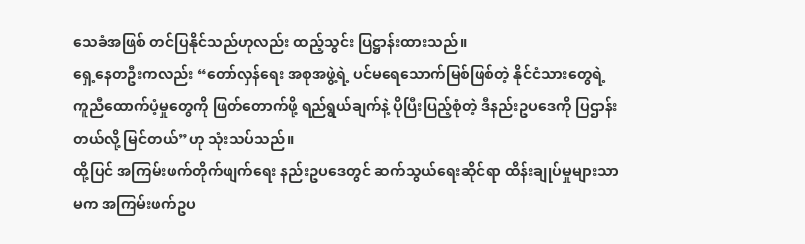သေခံအဖြစ် တင်ပြနိုင်သည်ဟုလည်း ထည့်သွင်း ပြဋ္ဌာန်းထားသည်။
ရှေ့နေတဦးကလည်း “တော်လှန်ရေး အစုအဖွဲ့ရဲ့ ပင်မရေသောက်မြစ်ဖြစ်တဲ့ နိုင်ငံသားတွေရဲ့ ကူညီထောက်ပံ့မှုတွေကို ဖြတ်တောက်ဖို့ ရည်ရွယ်ချက်နဲ့ ပိုပြီးပြည့်စုံတဲ့ ဒီနည်းဥပဒေကို ပြဌာန်းတယ်လို့ မြင်တယ်”ဟု သုံးသပ်သည်။
ထို့ပြင် အကြမ်းဖက်တိုက်ဖျက်ရေး နည်းဥပဒေတွင် ဆက်သွယ်ရေးဆိုင်ရာ ထိန်းချုပ်မှုများသာမက အကြမ်းဖက်ဥပ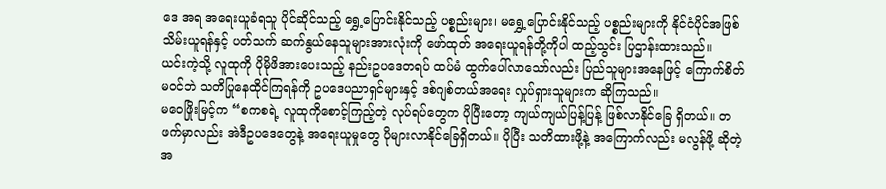ဒေ အရ အရေးယူခံရသူ ပိုင်ဆိုင်သည့် ရွှေ့ပြောင်းနိုင်သည့် ပစ္စည်းများ၊ မရွှေ့ပြောင်းနိုင်သည့် ပစ္စည်းများကို နိုင်ငံပိုင်အဖြစ် သိမ်းယူရန်နှင့် ပတ်သက် ဆက်နွယ်နေသူများအားလုံးကို ဖော်ထုတ် အရေးယူရန်တို့ကိုပါ ထည့်သွင်း ပြဌာန်းထားသည်။
ယင်းကဲ့သို့ လူထုကို ပိုမိုဖိအားပေးသည့် နည်းဥပဒေတရပ် ထပ်မံ ထွက်ပေါ်လာသော်လည်း ပြည်သူများအနေဖြင့် ကြောက်စိတ်မဝင်ဘဲ သတိပြုနေထိုင်ကြရန်ကို ဥပဒေပညာရှင်များနှင့် ဒစ်ဂျစ်တယ်အရေး လှုပ်ရှားသူများက ဆိုကြသည်။
မဝေဖြိုးမြင့်က “စကစရဲ့ လူထုကိုစောင့်ကြည့်တဲ့ လုပ်ရပ်တွေက ပိုပြီးတော့ ကျယ်ကျယ်ပြန့်ပြန့် ဖြစ်လာနိုင်ခြေ ရှိတယ်။ တဖက်မှာလည်း အဲဒီဥပဒေတွေနဲ့ အရေးယူမှုတွေ ပိုများလာနိုင်ခြေရှိတယ်။ ပိုပြီး သတိထားဖို့နဲ့ အကြောက်လည်း မလွန်ဖို့ ဆိုတဲ့ အ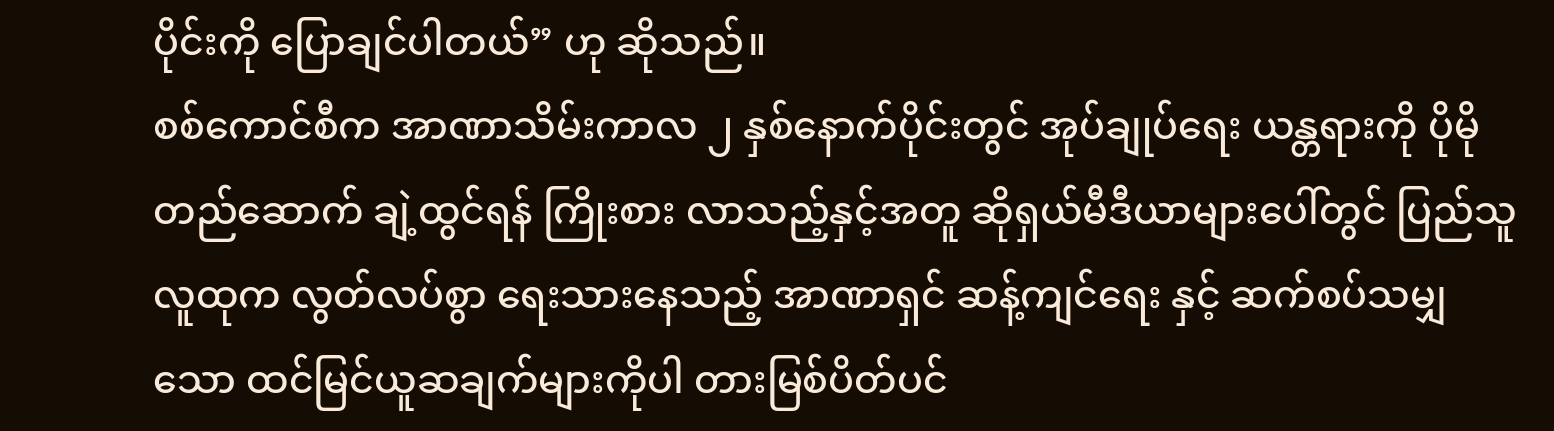ပိုင်းကို ပြောချင်ပါတယ်” ဟု ဆိုသည်။
စစ်ကောင်စီက အာဏာသိမ်းကာလ ၂ နှစ်နောက်ပိုင်းတွင် အုပ်ချုပ်ရေး ယန္တရားကို ပိုမိုတည်ဆောက် ချဲ့ထွင်ရန် ကြိုးစား လာသည့်နှင့်အတူ ဆိုရှယ်မီဒီယာများပေါ်တွင် ပြည်သူလူထုက လွတ်လပ်စွာ ရေးသားနေသည့် အာဏာရှင် ဆန့်ကျင်ရေး နှင့် ဆက်စပ်သမျှသော ထင်မြင်ယူဆချက်များကိုပါ တားမြစ်ပိတ်ပင်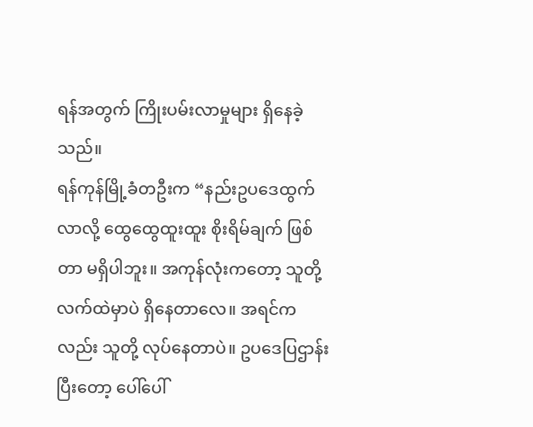ရန်အတွက် ကြိုးပမ်းလာမှုများ ရှိနေခဲ့သည်။
ရန်ကုန်မြို့ခံတဦးက “နည်းဥပဒေထွက်လာလို့ ထွေထွေထူးထူး စိုးရိမ်ချက် ဖြစ်တာ မရှိပါဘူး။ အကုန်လုံးကတော့ သူတို့ လက်ထဲမှာပဲ ရှိနေတာလေ။ အရင်ကလည်း သူတို့ လုပ်နေတာပဲ။ ဥပဒေပြဌာန်းပြီးတော့ ပေါ်ပေါ်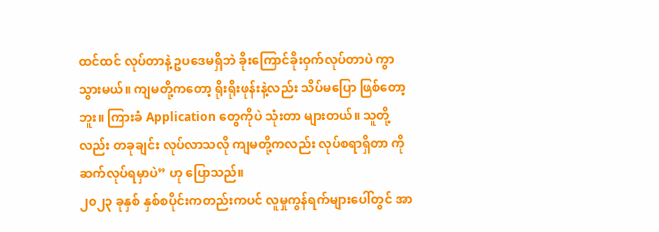ထင်ထင် လုပ်တာနဲ့ ဥပဒေမရှိဘဲ ခိုးကြောင်ခိုးဝှက်လုပ်တာပဲ ကွာသွားမယ်။ ကျမတို့ကတော့ ရိုးရိုးဖုန်းနဲ့လည်း သိပ်မပြော ဖြစ်တော့ဘူး။ ကြားခံ Application တွေကိုပဲ သုံးတာ များတယ်။ သူတို့လည်း တခုချင်း လုပ်လာသလို ကျမတို့ကလည်း လုပ်စရာရှိတာ ကို ဆက်လုပ်ရမှာပဲ” ဟု ပြောသည်။
၂၀၂၃ ခုနှစ် နှစ်စပိုင်းကတည်းကပင် လူမှုကွန်ရက်များပေါ်တွင် အာ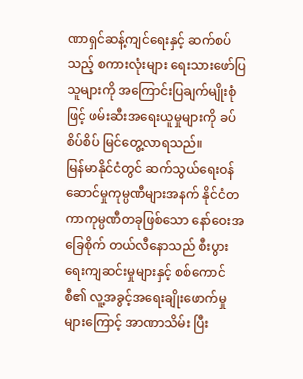ဏာရှင်ဆန့်ကျင်ရေးနှင့် ဆက်စပ်သည့် စကားလုံးများ ရေးသားဖော်ပြသူများကို အကြောင်းပြချက်မျိုးစုံဖြင့် ဖမ်းဆီးအရေးယူမှုများကို ခပ်စိပ်စိပ် မြင်တွေ့လာရသည်။
မြန်မာနိုင်ငံတွင် ဆက်သွယ်ရေးဝန်ဆောင်မှုကုမ္ပဏီများအနက် နိုင်ငံတကာကုမ္ပဏီတခုဖြစ်သော နော်ဝေးအခြေစိုက် တယ်လီနောသည် စီးပွားရေးကျဆင်းမှုများနှင့် စစ်ကောင်စီ၏ လူ့အခွင့်အရေးချိုးဖောက်မှုများကြောင့် အာဏာသိမ်း ပြီး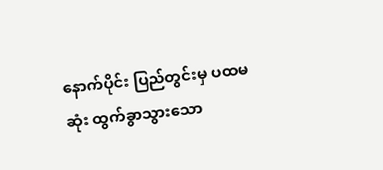နောက်ပိုင်း ပြည်တွင်းမှ ပထမဆုံး ထွက်ခွာသွားသော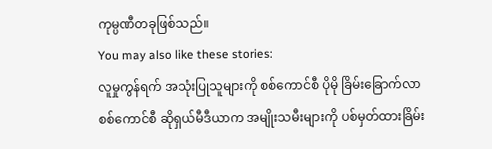ကုမ္ပဏီတခုဖြစ်သည်။
You may also like these stories:
လူမှုကွန်ရက် အသုံးပြုသူများကို စစ်ကောင်စီ ပိုမို ခြိမ်းခြောက်လာ
စစ်ကောင်စီ ဆိုရှယ်မီဒီယာက အမျိုးသမီးများကို ပစ်မှတ်ထားခြိမ်း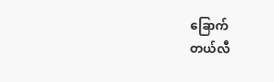ခြောက်
တယ်လီ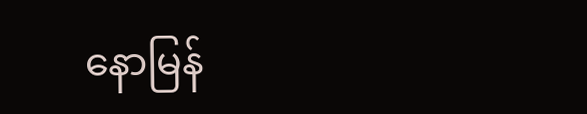နောမြန်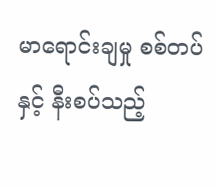မာရောင်းချမှု စစ်တပ်နှင့် နီးစပ်သည့်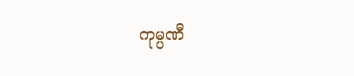ကုမ္ပဏီ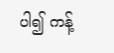ပါ၍ ကန့်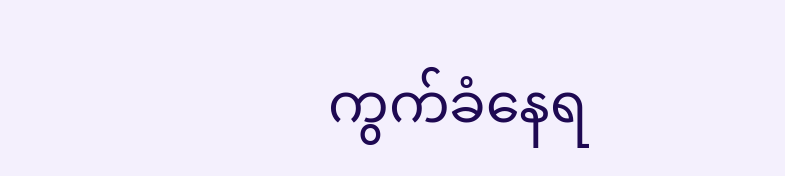ကွက်ခံနေရ